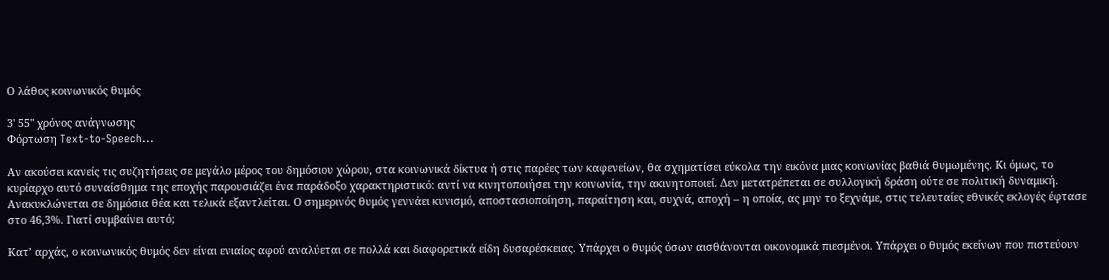Ο λάθος κοινωνικός θυμός

3' 55" χρόνος ανάγνωσης
Φόρτωση Text-to-Speech...

Αν ακούσει κανείς τις συζητήσεις σε μεγάλο μέρος του δημόσιου χώρου, στα κοινωνικά δίκτυα ή στις παρέες των καφενείων, θα σχηματίσει εύκολα την εικόνα μιας κοινωνίας βαθιά θυμωμένης. Κι όμως, το κυρίαρχο αυτό συναίσθημα της εποχής παρουσιάζει ένα παράδοξο χαρακτηριστικό: αντί να κινητοποιήσει την κοινωνία, την ακινητοποιεί. Δεν μετατρέπεται σε συλλογική δράση ούτε σε πολιτική δυναμική. Ανακυκλώνεται σε δημόσια θέα και τελικά εξαντλείται. Ο σημερινός θυμός γεννάει κυνισμό, αποστασιοποίηση, παραίτηση και, συχνά, αποχή – η οποία, ας μην το ξεχνάμε, στις τελευταίες εθνικές εκλογές έφτασε στο 46,3%. Γιατί συμβαίνει αυτό;

Κατ’ αρχάς, ο κοινωνικός θυμός δεν είναι ενιαίος αφού αναλύεται σε πολλά και διαφορετικά είδη δυσαρέσκειας. Υπάρχει ο θυμός όσων αισθάνονται οικονομικά πιεσμένοι. Υπάρχει ο θυμός εκείνων που πιστεύουν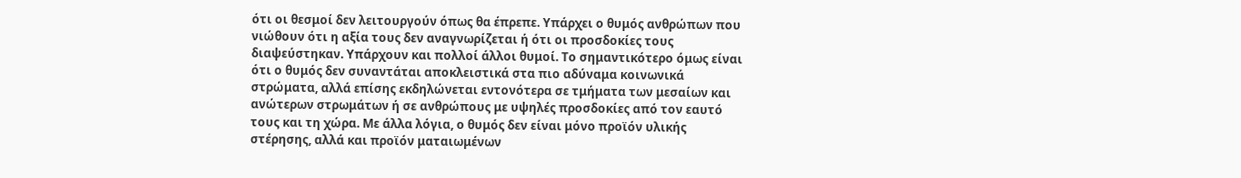ότι οι θεσμοί δεν λειτουργούν όπως θα έπρεπε. Υπάρχει ο θυμός ανθρώπων που νιώθουν ότι η αξία τους δεν αναγνωρίζεται ή ότι οι προσδοκίες τους διαψεύστηκαν. Υπάρχουν και πολλοί άλλοι θυμοί. Το σημαντικότερο όμως είναι ότι ο θυμός δεν συναντάται αποκλειστικά στα πιο αδύναμα κοινωνικά στρώματα, αλλά επίσης εκδηλώνεται εντονότερα σε τμήματα των μεσαίων και ανώτερων στρωμάτων ή σε ανθρώπους με υψηλές προσδοκίες από τον εαυτό τους και τη χώρα. Με άλλα λόγια, ο θυμός δεν είναι μόνο προϊόν υλικής στέρησης, αλλά και προϊόν ματαιωμένων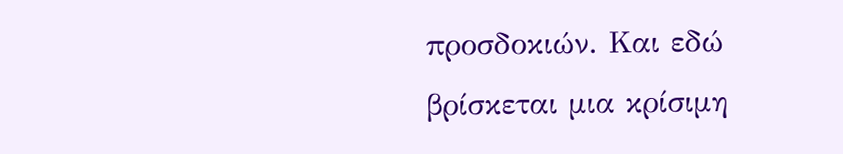προσδοκιών. Και εδώ βρίσκεται μια κρίσιμη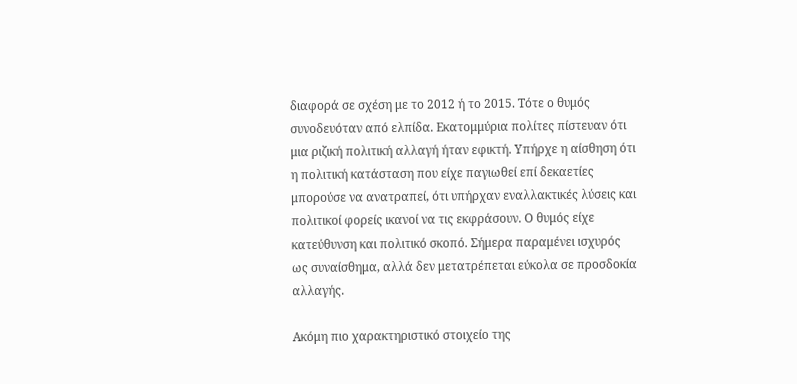διαφορά σε σχέση με το 2012 ή το 2015. Τότε ο θυμός συνοδευόταν από ελπίδα. Εκατομμύρια πολίτες πίστευαν ότι μια ριζική πολιτική αλλαγή ήταν εφικτή. Υπήρχε η αίσθηση ότι η πολιτική κατάσταση που είχε παγιωθεί επί δεκαετίες μπορούσε να ανατραπεί, ότι υπήρχαν εναλλακτικές λύσεις και πολιτικοί φορείς ικανοί να τις εκφράσουν. Ο θυμός είχε κατεύθυνση και πολιτικό σκοπό. Σήμερα παραμένει ισχυρός ως συναίσθημα, αλλά δεν μετατρέπεται εύκολα σε προσδοκία αλλαγής.

Ακόμη πιο χαρακτηριστικό στοιχείο της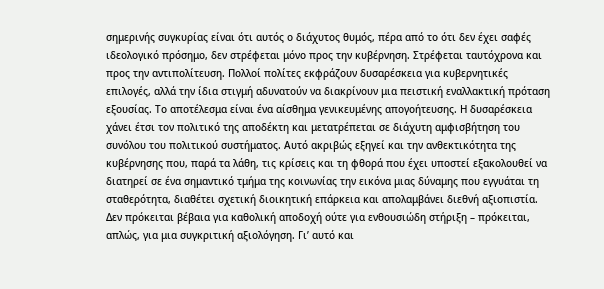σημερινής συγκυρίας είναι ότι αυτός ο διάχυτος θυμός, πέρα από το ότι δεν έχει σαφές ιδεολογικό πρόσημο, δεν στρέφεται μόνο προς την κυβέρνηση. Στρέφεται ταυτόχρονα και προς την αντιπολίτευση. Πολλοί πολίτες εκφράζουν δυσαρέσκεια για κυβερνητικές επιλογές, αλλά την ίδια στιγμή αδυνατούν να διακρίνουν μια πειστική εναλλακτική πρόταση εξουσίας. Το αποτέλεσμα είναι ένα αίσθημα γενικευμένης απογοήτευσης. Η δυσαρέσκεια χάνει έτσι τον πολιτικό της αποδέκτη και μετατρέπεται σε διάχυτη αμφισβήτηση του συνόλου του πολιτικού συστήματος. Αυτό ακριβώς εξηγεί και την ανθεκτικότητα της κυβέρνησης που, παρά τα λάθη, τις κρίσεις και τη φθορά που έχει υποστεί εξακολουθεί να διατηρεί σε ένα σημαντικό τμήμα της κοινωνίας την εικόνα μιας δύναμης που εγγυάται τη σταθερότητα, διαθέτει σχετική διοικητική επάρκεια και απολαμβάνει διεθνή αξιοπιστία. Δεν πρόκειται βέβαια για καθολική αποδοχή ούτε για ενθουσιώδη στήριξη – πρόκειται, απλώς, για μια συγκριτική αξιολόγηση. Γι’ αυτό και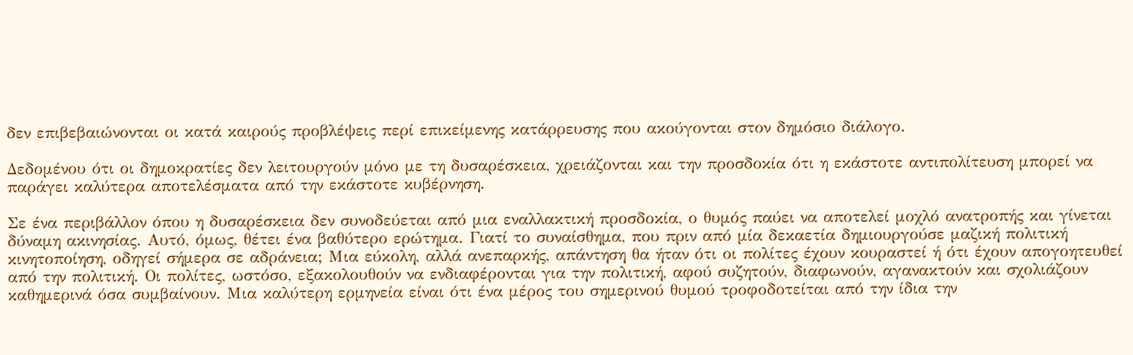δεν επιβεβαιώνονται οι κατά καιρούς προβλέψεις περί επικείμενης κατάρρευσης που ακούγονται στον δημόσιο διάλογο.

Δεδομένου ότι οι δημοκρατίες δεν λειτουργούν μόνο με τη δυσαρέσκεια, χρειάζονται και την προσδοκία ότι η εκάστοτε αντιπολίτευση μπορεί να παράγει καλύτερα αποτελέσματα από την εκάστοτε κυβέρνηση.

Σε ένα περιβάλλον όπου η δυσαρέσκεια δεν συνοδεύεται από μια εναλλακτική προσδοκία, ο θυμός παύει να αποτελεί μοχλό ανατροπής και γίνεται δύναμη ακινησίας. Αυτό, όμως, θέτει ένα βαθύτερο ερώτημα. Γιατί το συναίσθημα, που πριν από μία δεκαετία δημιουργούσε μαζική πολιτική κινητοποίηση, οδηγεί σήμερα σε αδράνεια; Μια εύκολη, αλλά ανεπαρκής, απάντηση θα ήταν ότι οι πολίτες έχουν κουραστεί ή ότι έχουν απογοητευθεί από την πολιτική. Οι πολίτες, ωστόσο, εξακολουθούν να ενδιαφέρονται για την πολιτική, αφού συζητούν, διαφωνούν, αγανακτούν και σχολιάζουν καθημερινά όσα συμβαίνουν. Μια καλύτερη ερμηνεία είναι ότι ένα μέρος του σημερινού θυμού τροφοδοτείται από την ίδια την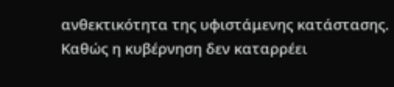ανθεκτικότητα της υφιστάμενης κατάστασης. Καθώς η κυβέρνηση δεν καταρρέει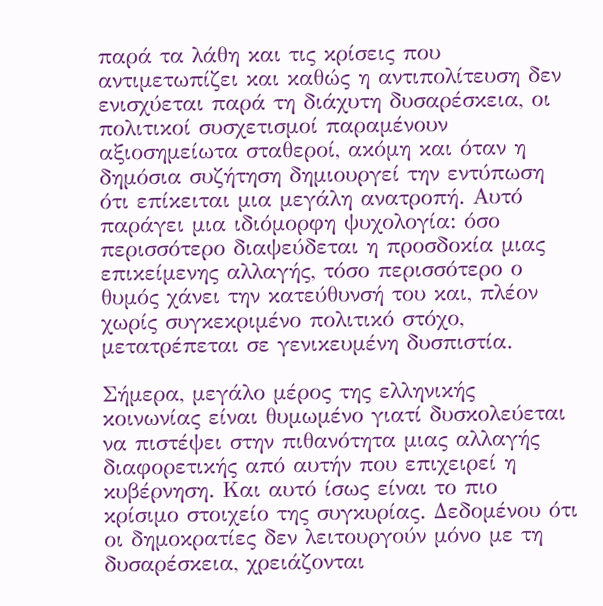παρά τα λάθη και τις κρίσεις που αντιμετωπίζει και καθώς η αντιπολίτευση δεν ενισχύεται παρά τη διάχυτη δυσαρέσκεια, οι πολιτικοί συσχετισμοί παραμένουν αξιοσημείωτα σταθεροί, ακόμη και όταν η δημόσια συζήτηση δημιουργεί την εντύπωση ότι επίκειται μια μεγάλη ανατροπή. Αυτό παράγει μια ιδιόμορφη ψυχολογία: όσο περισσότερο διαψεύδεται η προσδοκία μιας επικείμενης αλλαγής, τόσο περισσότερο ο θυμός χάνει την κατεύθυνσή του και, πλέον χωρίς συγκεκριμένο πολιτικό στόχο, μετατρέπεται σε γενικευμένη δυσπιστία.

Σήμερα, μεγάλο μέρος της ελληνικής κοινωνίας είναι θυμωμένο γιατί δυσκολεύεται να πιστέψει στην πιθανότητα μιας αλλαγής διαφορετικής από αυτήν που επιχειρεί η κυβέρνηση. Και αυτό ίσως είναι το πιο κρίσιμο στοιχείο της συγκυρίας. Δεδομένου ότι οι δημοκρατίες δεν λειτουργούν μόνο με τη δυσαρέσκεια, χρειάζονται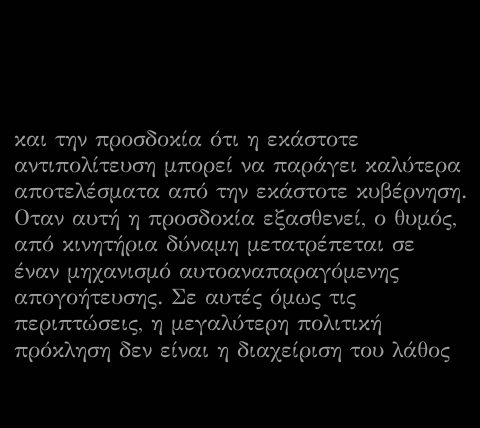και την προσδοκία ότι η εκάστοτε αντιπολίτευση μπορεί να παράγει καλύτερα αποτελέσματα από την εκάστοτε κυβέρνηση. Οταν αυτή η προσδοκία εξασθενεί, ο θυμός, από κινητήρια δύναμη μετατρέπεται σε έναν μηχανισμό αυτοαναπαραγόμενης απογοήτευσης. Σε αυτές όμως τις περιπτώσεις, η μεγαλύτερη πολιτική πρόκληση δεν είναι η διαχείριση του λάθος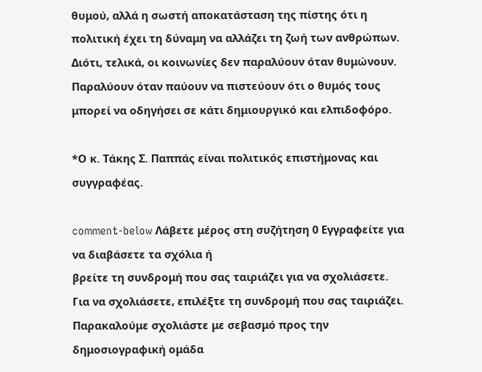θυμού, αλλά η σωστή αποκατάσταση της πίστης ότι η πολιτική έχει τη δύναμη να αλλάζει τη ζωή των ανθρώπων. Διότι, τελικά, οι κοινωνίες δεν παραλύουν όταν θυμώνουν. Παραλύουν όταν παύουν να πιστεύουν ότι ο θυμός τους μπορεί να οδηγήσει σε κάτι δημιουργικό και ελπιδοφόρο.

*Ο κ. Τάκης Σ. Παππάς είναι πολιτικός επιστήμονας και συγγραφέας.

comment-below Λάβετε μέρος στη συζήτηση 0 Εγγραφείτε για να διαβάσετε τα σχόλια ή
βρείτε τη συνδρομή που σας ταιριάζει για να σχολιάσετε.
Για να σχολιάσετε, επιλέξτε τη συνδρομή που σας ταιριάζει. Παρακαλούμε σχολιάστε με σεβασμό προς την δημοσιογραφική ομάδα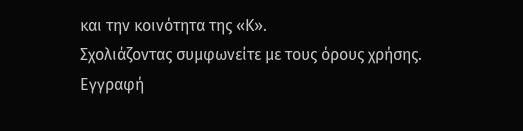και την κοινότητα της «Κ».
Σχολιάζοντας συμφωνείτε με τους όρους χρήσης.
Εγγραφή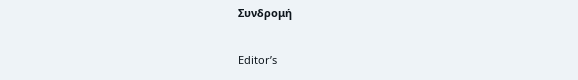Συνδρομή

Editor’s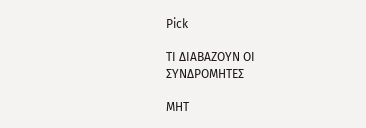Pick

ΤΙ ΔΙΑΒΑΖΟΥΝ ΟΙ ΣΥΝΔΡΟΜΗΤΕΣ

MHT